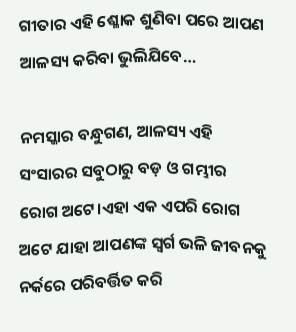ଗୀତାର ଏହି ଶ୍ଳୋକ ଶୁଣିବା ପରେ ଆପଣ ଆଳସ୍ୟ କରିବା ଭୁଲିଯିବେ…

ନମସ୍କାର ବନ୍ଧୁଗଣ, ଆଳସ୍ୟ ଏହି ସଂସାରର ସବୁଠାରୁ ବଡ଼ ଓ ଗମ୍ଭୀର ରୋଗ ଅଟେ।ଏହା ଏକ ଏପରି ରୋଗ ଅଟେ ଯାହା ଆପଣଙ୍କ ସ୍ୱର୍ଗ ଭଳି ଜୀବନକୁ ନର୍କରେ ପରିବର୍ତ୍ତିତ କରି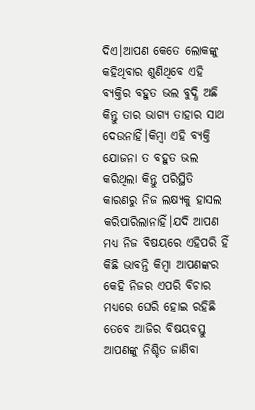ଦିଏ।ଆପଣ କେତେ ଲୋକଙ୍କୁ କହିଥିବାର ଶୁଣିଥିବେ ଏହି ବ୍ୟକ୍ତିର ବହୁତ ଭଲ ବୁଦ୍ଧି ଅଛି କିନ୍ତୁ ତାର ଭାଗ୍ୟ ତାହାର ସାଥ ଦେଉନାହିଁ।କିମ୍ବା ଏହି ବ୍ୟକ୍ତି ଯୋଜନା ତ ବହୁତ ଭଲ କରିଥିଲା କିନ୍ତୁ ପରିସ୍ଥିତି କାରଣରୁ ନିଜ ଲକ୍ଷ୍ୟକୁ ହାସଲ କରିପାରିଲାନାହିଁ।ଯଦି ଆପଣ ମଧ୍ୟ ନିଜ ବିଷୟରେ ଏହିପରି ହିଁ କିଛି ଭାବନ୍ତି କିମ୍ବା ଆପଣଙ୍କର କେହି ନିଜର ଏପରି ବିଚାର ମଧ୍ୟରେ ଘେରି ହୋଇ ରହିଛି ତେବେ ଆଜିର ବିଷୟବସ୍ତୁ ଆପଣଙ୍କୁ ନିଶ୍ଚିତ ଜାଣିବା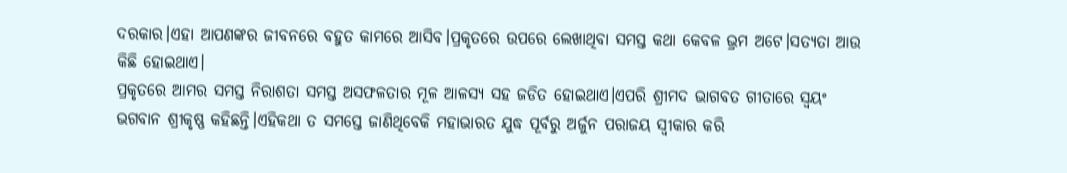ଦରକାର।ଏହା ଆପଣଙ୍କର ଜୀବନରେ ବହୁତ କାମରେ ଆସିବ।ପ୍ରକୃତରେ ଉପରେ ଲେଖାଥିବା ସମସ୍ତ କଥା କେବଳ ଭ୍ରମ ଅଟେ।ସତ୍ୟତା ଆଉ କିଛି ହୋଇଥାଏ।
ପ୍ରକୃତରେ ଆମର ସମସ୍ତ ନିରାଶତା ସମସ୍ତ ଅସଫଳତାର ମୂଳ ଆଳସ୍ୟ ସହ ଜଡିତ ହୋଇଥାଏ।ଏପରି ଶ୍ରୀମଦ ଭାଗବତ ଗୀତାରେ ସ୍ୱୟଂ ଭଗବାନ ଶ୍ରୀକୃଷ୍ଣ କହିଛନ୍ତି।ଏହିକଥା ତ ସମସ୍ତେ ଜାଣିଥିବେକି ମହାଭାରତ ଯୁଦ୍ଧ ପୂର୍ବରୁ ଅର୍ଜୁନ ପରାଜୟ ସ୍ୱୀକାର କରି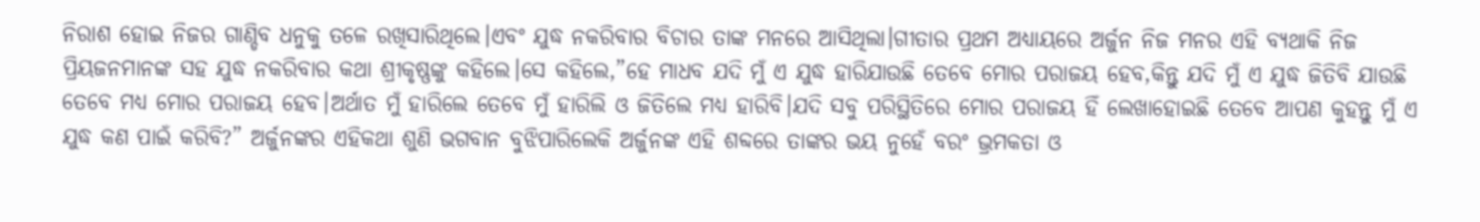ନିରାଶ ହୋଇ ନିଜର ଗାଣ୍ଡିବ ଧନୁକୁ ତଳେ ରଖିସାରିଥିଲେ।ଏବଂ ଯୁଦ୍ଧ ନକରିବାର ବିଚାର ତାଙ୍କ ମନରେ ଆସିଥିଲା।ଗୀତାର ପ୍ରଥମ ଅଧ୍ୟାୟରେ ଅର୍ଜୁନ ନିଜ ମନର ଏହି ବ୍ୟଥାକି ନିଜ ପ୍ରିୟଜନମାନଙ୍କ ସହ ଯୁଦ୍ଧ ନକରିବାର କଥା ଶ୍ରୀକୃଷ୍ଣଙ୍କୁ କହିଲେ।ସେ କହିଲେ,”ହେ ମାଧବ ଯଦି ମୁଁ ଏ ଯୁଦ୍ଧ ହାରିଯାଉଛି ତେବେ ମୋର ପରାଜୟ ହେବ,କିନ୍ତୁ ଯଦି ମୁଁ ଏ ଯୁଦ୍ଧ ଜିତିବି ଯାଉଛି ତେବେ ମଧ୍ୟ ମୋର ପରାଜୟ ହେବ।ଅର୍ଥାତ ମୁଁ ହାରିଲେ ତେବେ ମୁଁ ହାରିଲି ଓ ଜିତିଲେ ମଧ୍ୟ ହାରିବି।ଯଦି ସବୁ ପରିସ୍ଥିତିରେ ମୋର ପରାଜୟ ହିଁ ଲେଖାହୋଇଛି ତେବେ ଆପଣ କୁହନ୍ତୁ ମୁଁ ଏ ଯୁଦ୍ଧ କଣ ପାଇଁ କରିବି?” ଅର୍ଜୁନଙ୍କର ଏହିକଥା ଶୁଣି ଭଗବାନ ବୁଝିପାରିଲେକି ଅର୍ଜୁନଙ୍କ ଏହି ଶବ୍ଦରେ ତାଙ୍କର ଭୟ ନୁହେଁ ବରଂ ଭ୍ରମକତା ଓ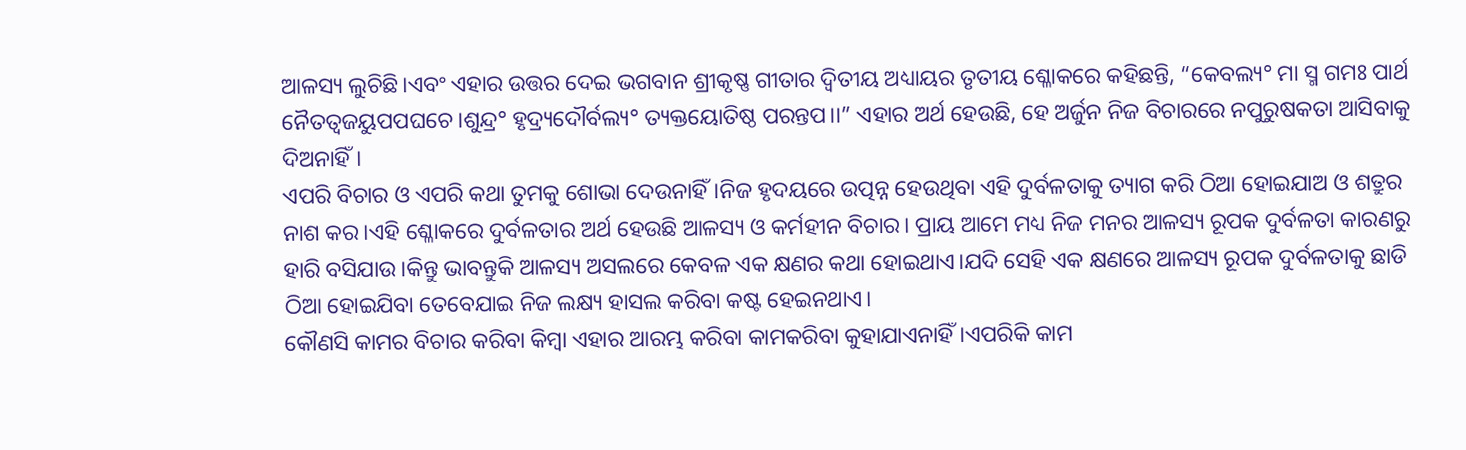ଆଳସ୍ୟ ଲୁଚିଛି।ଏବଂ ଏହାର ଉତ୍ତର ଦେଇ ଭଗବାନ ଶ୍ରୀକୃଷ୍ଣ ଗୀତାର ଦ୍ୱିତୀୟ ଅଧ୍ୟାୟର ତୃତୀୟ ଶ୍ଳୋକରେ କହିଛନ୍ତି, “କେବଲ୍ୟ° ମା ସ୍ମ ଗମଃ ପାର୍ଥ ନୈତତ୍ୱଜୟୁପପଘଚେ।ଶୁନ୍ଦ୍ର° ହୃଦ୍ର୍ୟଦୌର୍ବଲ୍ୟ° ତ୍ୟକ୍ତୟୋତିଷ୍ଠ ପରନ୍ତପ।।” ଏହାର ଅର୍ଥ ହେଉଛି, ହେ ଅର୍ଜୁନ ନିଜ ବିଚାରରେ ନପୁରୁଷକତା ଆସିବାକୁ ଦିଅନାହିଁ।
ଏପରି ବିଚାର ଓ ଏପରି କଥା ତୁମକୁ ଶୋଭା ଦେଉନାହିଁ।ନିଜ ହୃଦୟରେ ଉତ୍ପନ୍ନ ହେଉଥିବା ଏହି ଦୁର୍ବଳତାକୁ ତ୍ୟାଗ କରି ଠିଆ ହୋଇଯାଅ ଓ ଶତ୍ରୁର ନାଶ କର।ଏହି ଶ୍ଳୋକରେ ଦୁର୍ବଳତାର ଅର୍ଥ ହେଉଛି ଆଳସ୍ୟ ଓ କର୍ମହୀନ ବିଚାର। ପ୍ରାୟ ଆମେ ମଧ୍ୟ ନିଜ ମନର ଆଳସ୍ୟ ରୂପକ ଦୁର୍ବଳତା କାରଣରୁ ହାରି ବସିଯାଉ।କିନ୍ତୁ ଭାବନ୍ତୁକି ଆଳସ୍ୟ ଅସଲରେ କେବଳ ଏକ କ୍ଷଣର କଥା ହୋଇଥାଏ।ଯଦି ସେହି ଏକ କ୍ଷଣରେ ଆଳସ୍ୟ ରୂପକ ଦୁର୍ବଳତାକୁ ଛାଡି ଠିଆ ହୋଇଯିବା ତେବେଯାଇ ନିଜ ଲକ୍ଷ୍ୟ ହାସଲ କରିବା କଷ୍ଟ ହେଇନଥାଏ।
କୌଣସି କାମର ବିଚାର କରିବା କିମ୍ବା ଏହାର ଆରମ୍ଭ କରିବା କାମକରିବା କୁହାଯାଏନାହିଁ।ଏପରିକି କାମ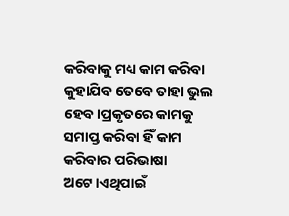କରିବାକୁ ମଧ୍ୟ କାମ କରିବା କୁହାଯିବ ତେବେ ତାହା ଭୁଲ ହେବ।ପ୍ରକୃତରେ କାମକୁ ସମାପ୍ତ କରିବା ହିଁ କାମ କରିବାର ପରିଭାଷା ଅଟେ।ଏଥିପାଇଁ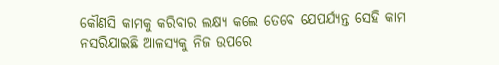କୌଣସି କାମକୁ କରିବାର ଲକ୍ଷ୍ୟ କଲେ ତେବେ ଯେପର୍ଯ୍ୟନ୍ତ ସେହି କାମ ନସରିଯାଇଛି ଆଳସ୍ୟକୁ ନିଜ ଉପରେ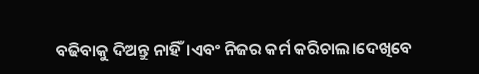ବଢିବାକୁ ଦିଅନ୍ତୁ ନାହିଁ।ଏବଂ ନିଜର କର୍ମ କରିଚାଲ।ଦେଖିବେ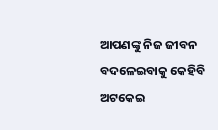ଆପଣଙ୍କୁ ନିଜ ଜୀବନ ବଦଳେଇବାକୁ କେହିବି ଅଟକେଇ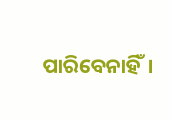ପାରିବେନାହିଁ।